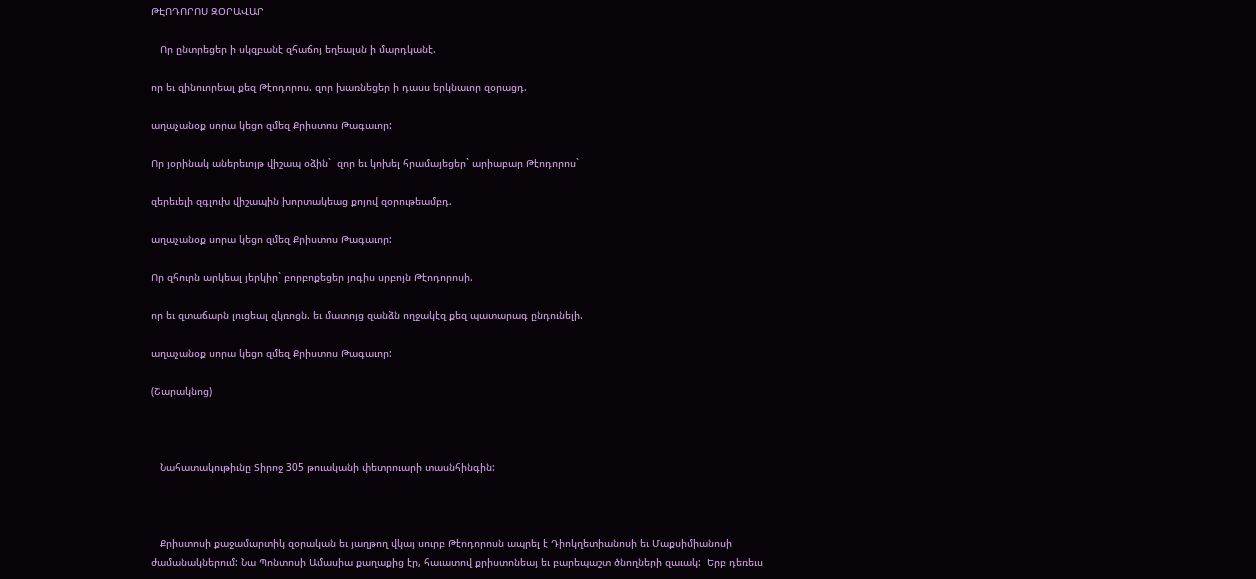ԹԷՈԴՈՐՈՍ ԶՕՐԱՎԱՐ

   Որ ընտրեցեր ի սկզբանէ զհաճոյ եղեալսն ի մարդկանէ.

որ եւ զինուորեալ քեզ Թէոդորոս. զոր խառնեցեր ի դասս երկնաւոր զօրացդ.

աղաչանօք սորա կեցո զմեզ Քրիստոս Թագաւոր:

Որ յօրինակ աներեւոյթ վիշապ օձին`  զոր եւ կոխել հրամայեցեր` արիաբար Թէոդորոս`

զերեւելի զգլուխ վիշապին խորտակեաց քոյով զօրութեամբդ.

աղաչանօք սորա կեցո զմեզ Քրիստոս Թագաւոր:

Որ զհուրն արկեալ յերկիր` բորբոքեցեր յոգիս սրբոյն Թէոդորոսի.

որ եւ զտաճարն լուցեալ զկռոցն. եւ մատոյց զանձն ողջակէզ քեզ պատարագ ընդունելի.

աղաչանօք սորա կեցո զմեզ Քրիստոս Թագաւոր:

(Շարակնոց)



   Նահատակութիւնը Տիրոջ 305 թուականի փետրուարի տասնհինգին:



   Քրիստոսի քաջամարտիկ զօրական եւ յաղթող վկայ սուրբ Թէոդորոսն ապրել է Դիոկղետիանոսի եւ Մաքսիմիանոսի ժամանակներում: Նա Պոնտոսի Ամասիա քաղաքից էր, հաւատով քրիստոնեայ եւ բարեպաշտ ծնողների զաւակ:  Երբ դեռեւս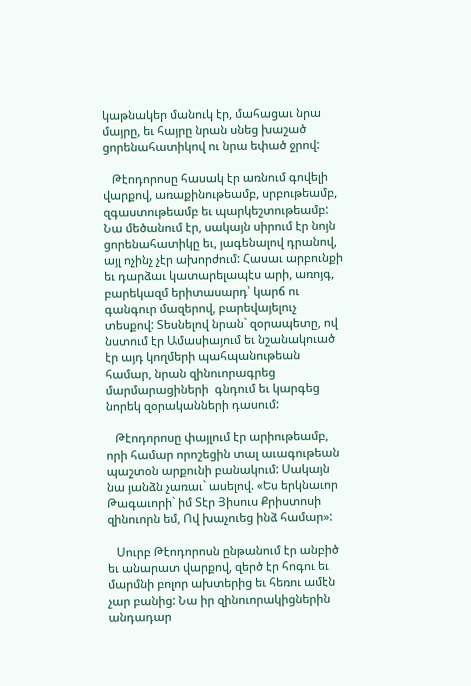կաթնակեր մանուկ էր, մահացաւ նրա մայրը, եւ հայրը նրան սնեց խաշած ցորենահատիկով ու նրա եփած ջրով:

   Թէոդորոսը հասակ էր առնում գովելի վարքով, առաքինութեամբ, սրբութեամբ, զգաստութեամբ եւ պարկեշտութեամբ: Նա մեծանում էր, սակայն սիրում էր նոյն ցորենահատիկը եւ, յագենալով դրանով, այլ ոչինչ չէր ախորժում: Հասաւ արբունքի եւ դարձաւ կատարելապէս արի, առոյգ, բարեկազմ երիտասարդ՝ կարճ ու գանգուր մազերով, բարեվայելուչ տեսքով: Տեսնելով նրան` զօրապետը, ով նստում էր Ամասիայում եւ նշանակուած էր այդ կողմերի պահպանութեան համար, նրան զինուորագրեց մարմարացիների  գնդում եւ կարգեց նորեկ զօրականների դասում:

   Թէոդորոսը փայլում էր արիութեամբ, որի համար որոշեցին տալ աւագութեան պաշտօն արքունի բանակում: Սակայն նա յանձն չառաւ` ասելով. «Ես երկնաւոր Թագաւորի` իմ Տէր Յիսուս Քրիստոսի զինուորն եմ, Ով խաչուեց ինձ համար»:

   Սուրբ Թէոդորոսն ընթանում էր անբիծ եւ անարատ վարքով, զերծ էր հոգու եւ մարմնի բոլոր ախտերից եւ հեռու ամէն չար բանից: Նա իր զինուորակիցներին անդադար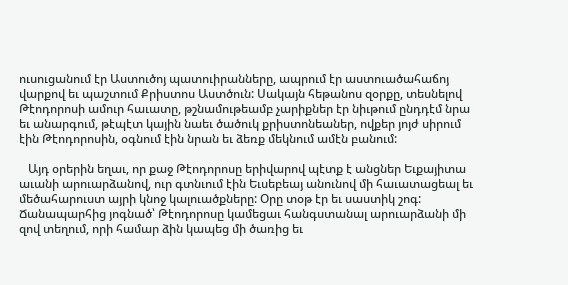ուսուցանում էր Աստուծոյ պատուիրանները, ապրում էր աստուածահաճոյ վարքով եւ պաշտում Քրիստոս Աստծուն: Սակայն հեթանոս զօրքը, տեսնելով Թէոդորոսի ամուր հաւատը, թշնամութեամբ չարիքներ էր նիւթում ընդդէմ նրա եւ անարգում, թէպէտ կային նաեւ ծածուկ քրիստոնեաներ, ովքեր յոյժ սիրում էին Թէոդորոսին, օգնում էին նրան եւ ձեռք մեկնում ամէն բանում:

   Այդ օրերին եղաւ, որ քաջ Թէոդորոսը երիվարով պէտք է անցներ Եւքայիտա աւանի արուարձանով, ուր գտնւում էին Եւսեբեայ անունով մի հաւատացեալ եւ մեծահարուստ այրի կնոջ կալուածքները: Օրը տօթ էր եւ սաստիկ շոգ: Ճանապարհից յոգնած՝ Թէոդորոսը կամեցաւ հանգստանալ արուարձանի մի զով տեղում, որի համար ձին կապեց մի ծառից եւ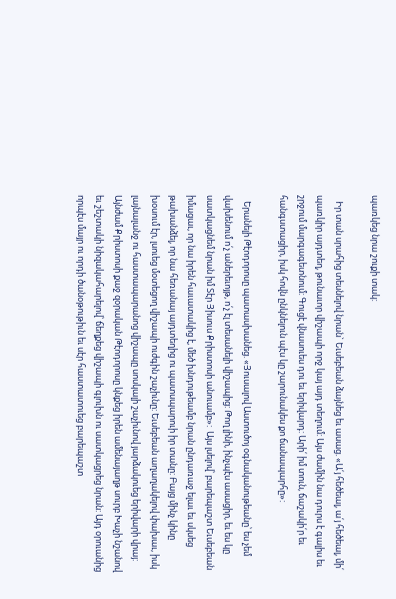պառկեց նրա շուքի տակ:

   Իր տան սրահից տեսնելով նրան` Եւսեբեան ձայնեց եւ ասաց. «Ա՛յ հեծեալ, ա՛յ հեծեալ, մի՛ պառկիր այդտեղ, թունաւոր վիշապի որջ կայ այդ տեղում: Այս ժամին նա դուրս է գալիս եւ շրջում մարգագետնում: Գուցէ վնասուես դու եւ երիվարդ: Արի՛ իմ տուն, ճաշակի՛ր եւ հանգստացիր, իսկ հովն ընկնելուն պէս կը շարունակես քո ճանապարհը»:

   Երանելի Թէոդորոսը պատասխանեց. «Յուսալով Աստուծոյ օգնականութեանը՝ ես չեմ վախենում ո՛չ աներեւոյթ, ո՛չ էլ տեսանելի վիշապից: Թող լինի, ինչպէս ասացիր, եւ ես կը սատկացնեմ նրան իմ Տէր Յիսուս Քրիստոսի անուամբ»:  Այս լսելով՝ բարեպաշտ Եւսեբեան իմացաւ, որ նա իրեն հաւատակից է, մեծ խնդութեամբ նրան ընդառաջ ելաւ եւ սկսեց թախանձել, որ նա հեռանայ այդտեղից ու պատսպարուի իր տանը: Բայց մինչ կինը խօսում էր, լսուեց մօտեցող վիշապի ուժգին շաչիւնը: Եւսեբեան աղաղակելով փախաւ, իսկ լայնալանջ ու հաստապարանոց վիշապը սոսկալի շաչիւնով յարձակուեց երիվարի վրայ: Այնժամ Քրիստոսի քաջ զօրական Թէոդորոսը կնքեց իրեն ամենայաղթ սուրբ Խաչի նշանով եւ շեշտակի նիզակահարելով՝ ճեղքեց վիշապի գլուխն ու սատկացրեց նրան: Այդ օրուանից որպէս մայր ու որդի ծանօթութիւն եւ սէր հաստատուեց բարեպաշտ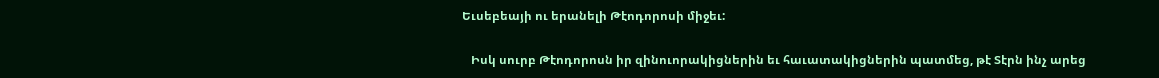Եւսեբեայի ու երանելի Թէոդորոսի միջեւ:

   Իսկ սուրբ Թէոդորոսն իր զինուորակիցներին եւ հաւատակիցներին պատմեց, թէ Տէրն ինչ արեց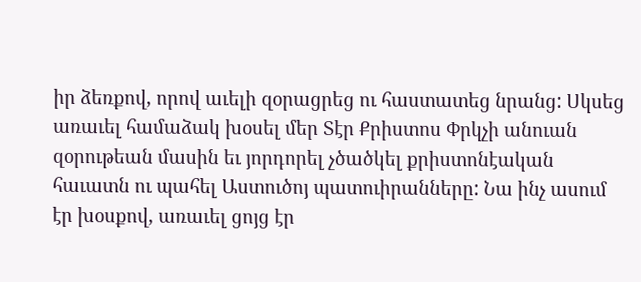իր ձեռքով, որով աւելի զօրացրեց ու հաստատեց նրանց: Սկսեց առաւել համաձակ խօսել մեր Տէր Քրիստոս Փրկչի անուան զօրութեան մասին եւ յորդորել չծածկել քրիստոնէական հաւատն ու պահել Աստուծոյ պատուիրանները: Նա ինչ ասում էր խօսքով, առաւել ցոյց էր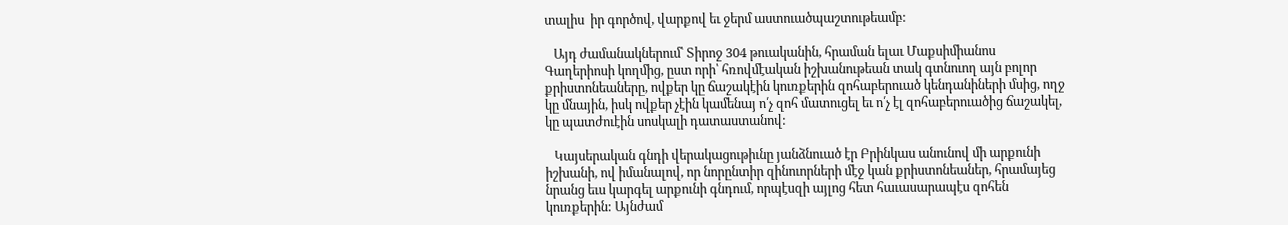տալիս  իր գործով, վարքով եւ ջերմ աստուածպաշտութեամբ:

   Այդ ժամանակներում՝ Տիրոջ 304 թուականին, հրաման ելաւ Մաքսիմիանոս Գաղերիոսի կողմից, ըստ որի՝ հռովմէական իշխանութեան տակ գտնուող այն բոլոր քրիստոնեաները, ովքեր կը ճաշակէին կուռքերին զոհաբերուած կենդանիների մսից, ողջ կը մնային, իսկ ովքեր չէին կամենայ ո՛չ զոհ մատուցել եւ ո՛չ էլ զոհաբերուածից ճաշակել, կը պատժուէին սոսկալի դատաստանով:

   Կայսերական գնդի վերակացութիւնը յանձնուած էր Բրինկաս անունով մի արքունի իշխանի, ով իմանալով, որ նորընտիր զինուորների մէջ կան քրիստոնեաներ, հրամայեց նրանց եւս կարգել արքունի գնդում, որպէսզի այլոց հետ հաւասարապէս զոհեն կուռքերին: Այնժամ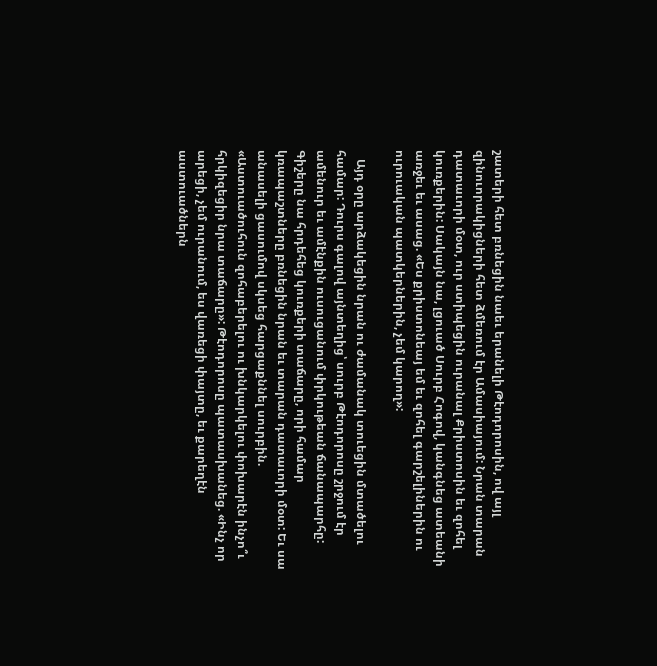շատերի հետ բռնեցին նաեւ երանելի Թէոդորոսին, ով այլ զինուորակիցների հետ ձմեռում էր Ամասիայում: Նրան տարան դատաւորի մօտ, ուր ստիպեցին ուրանալ Քրիստոսին եւ զոհել կուռքերին: Սակայն նա, լցուած Սուրբ Հոգով, կանգնեց ատեանի առջեւ եւ ասաց. «Ես քրիստոնեայ եմ եւ զոհել գարշելիներին ու ուրուական պատկերներին, չեմ կարող»:

   Այդ օրը արձակեցին նրան ու ժամանակ տուեցին մտածելու համար: Դուրս գալով այնտեղից՝ սուրբ Թէոդորոսը շրջում էր ամենուր եւ ամէնքին ուսուցանում փրկութեան ճանապարհը: Գիշերը նա հրդեհեց կուռքերի տաճարը, որի համար կռապաշտները բռնեցին նրան եւ տարան դատաւորի մօտ: Եւ սա անասելի ցասումով սկսեց հարցաքննել սուրբին. «Աստուածուհուն զոհաբերելու ու խնկարկելու փոխարէն ինչո՞ւ հրկիզեցիր նրա տաճարը»: Թէոդորոսը պատասխանեց. «Ինչ որ արեցի, չեմ ուրանում, ես վառեցի փայտը, եւ քարեղէն աստուածներն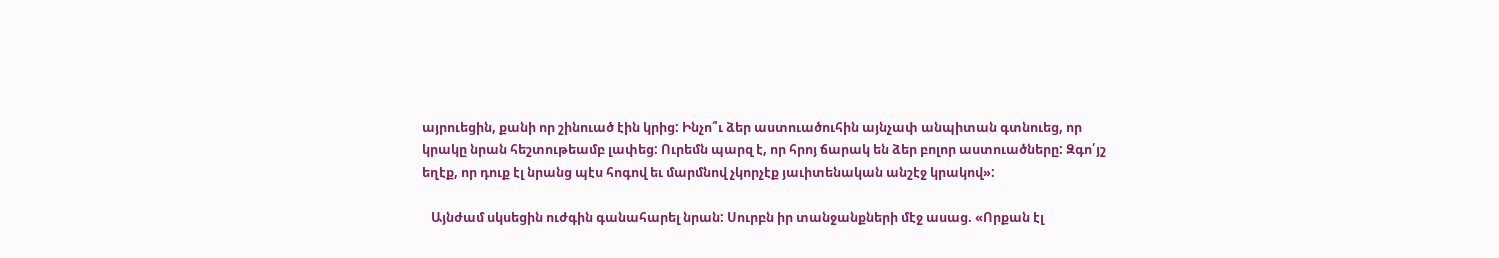այրուեցին, քանի որ շինուած էին կրից: Ինչո՞ւ ձեր աստուածուհին այնչափ անպիտան գտնուեց, որ կրակը նրան հեշտութեամբ լափեց: Ուրեմն պարզ է, որ հրոյ ճարակ են ձեր բոլոր աստուածները: Զգո՛յշ եղէք, որ դուք էլ նրանց պէս հոգով եւ մարմնով չկորչէք յաւիտենական անշէջ կրակով»:

   Այնժամ սկսեցին ուժգին գանահարել նրան: Սուրբն իր տանջանքների մէջ ասաց. «Որքան էլ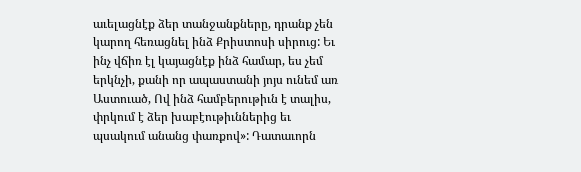աւելացնէք ձեր տանջանքները, դրանք չեն կարող հեռացնել ինձ Քրիստոսի սիրուց: Եւ ինչ վճիռ էլ կայացնէք ինձ համար, ես չեմ երկնչի, քանի որ ապաստանի յոյս ունեմ առ Աստուած, Ով ինձ համբերութիւն է տալիս, փրկում է ձեր խաբէութիւններից եւ պսակում անանց փառքով»: Դատաւորն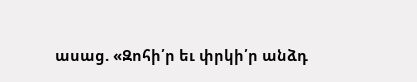ասաց. «Զոհի՛ր եւ փրկի՛ր անձդ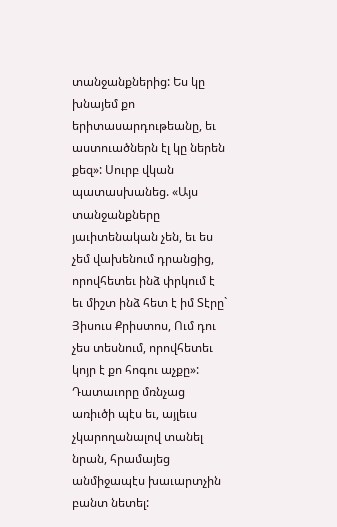տանջանքներից: Ես կը խնայեմ քո երիտասարդութեանը, եւ աստուածներն էլ կը ներեն քեզ»: Սուրբ վկան պատասխանեց. «Այս տանջանքները յաւիտենական չեն, եւ ես չեմ վախենում դրանցից, որովհետեւ ինձ փրկում է եւ միշտ ինձ հետ է իմ Տէրը` Յիսուս Քրիստոս, Ում դու չես տեսնում, որովհետեւ կոյր է քո հոգու աչքը»: Դատաւորը մռնչաց առիւծի պէս եւ, այլեւս չկարողանալով տանել նրան, հրամայեց անմիջապէս խաւարտչին բանտ նետել: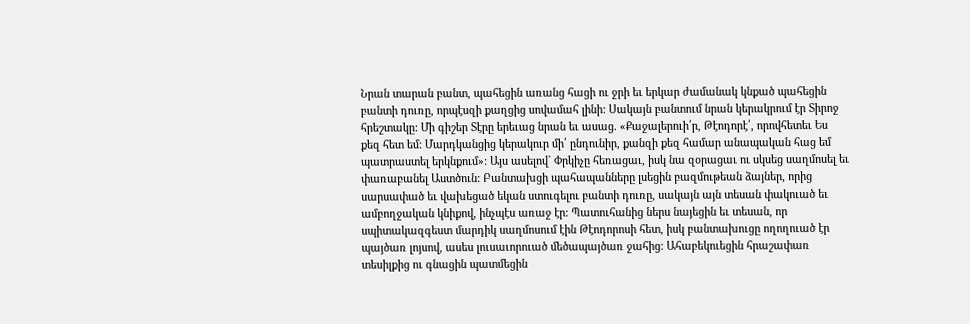Նրան տարան բանտ, պահեցին առանց հացի ու ջրի եւ երկար ժամանակ կնքած պահեցին բանտի դուռը, որպէսզի քաղցից սովամահ լինի: Սակայն բանտում նրան կերակրում էր Տիրոջ հրեշտակը: Մի գիշեր Տէրը երեւաց նրան եւ ասաց. «Քաջալերուի՛ր, Թէոդորէ՛, որովհետեւ Ես քեզ հետ եմ: Մարդկանցից կերակուր մի՛ ընդունիր, քանզի քեզ համար անապական հաց եմ պատրաստել երկնքում»: Այս ասելով` Փրկիչը հեռացաւ, իսկ նա զօրացաւ ու սկսեց սաղմոսել եւ փառաբանել Աստծուն: Բանտախցի պահապանները լսեցին բազմութեան ձայներ, որից սարսափած եւ վախեցած եկան ստուգելու բանտի դուռը, սակայն այն տեսան փակուած եւ ամբողջական կնիքով, ինչպէս առաջ էր: Պատուհանից ներս նայեցին եւ տեսան, որ սպիտակազգեստ մարդիկ սաղմոսում էին Թէոդորոսի հետ, իսկ բանտախուցը ողողուած էր պայծառ լոյսով, ասես լուսաւորուած մեծապայծառ ջահից: Ահաբեկուեցին հրաշափառ տեսիլքից ու գնացին պատմեցին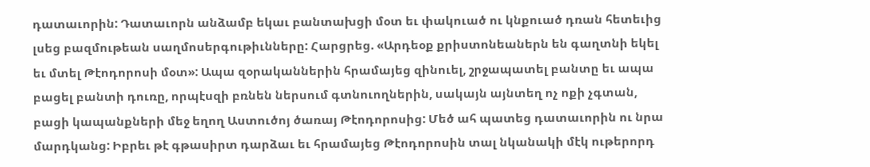դատաւորին: Դատաւորն անձամբ եկաւ բանտախցի մօտ եւ փակուած ու կնքուած դռան հետեւից լսեց բազմութեան սաղմոսերգութիւնները: Հարցրեց. «Արդեօք քրիստոնեաներն են գաղտնի եկել եւ մտել Թէոդորոսի մօտ»: Ապա զօրականներին հրամայեց զինուել, շրջապատել բանտը եւ ապա բացել բանտի դուռը, որպէսզի բռնեն ներսում գտնուողներին, սակայն այնտեղ ոչ ոքի չգտան, բացի կապանքների մեջ եղող Աստուծոյ ծառայ Թէոդորոսից: Մեծ ահ պատեց դատաւորին ու նրա մարդկանց: Իբրեւ թէ գթասիրտ դարձաւ եւ հրամայեց Թէոդորոսին տալ նկանակի մէկ ութերորդ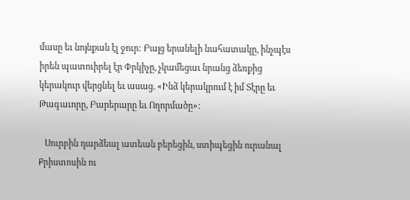մասը եւ նոյնքան էլ ջուր: Բայց երանելի նահատակը, ինչպէս իրեն պատուիրել էր Փրկիչը, չկամեցաւ նրանց ձեռքից կերակուր վերցնել եւ ասաց. «Ինձ կերակրում է իմ Տէրը եւ Թագաւորը, Բարերարը եւ Ողորմածը»:

   Սուրբին դարձեալ ատեան բերեցին, ստիպեցին ուրանալ Քրիստոսին ու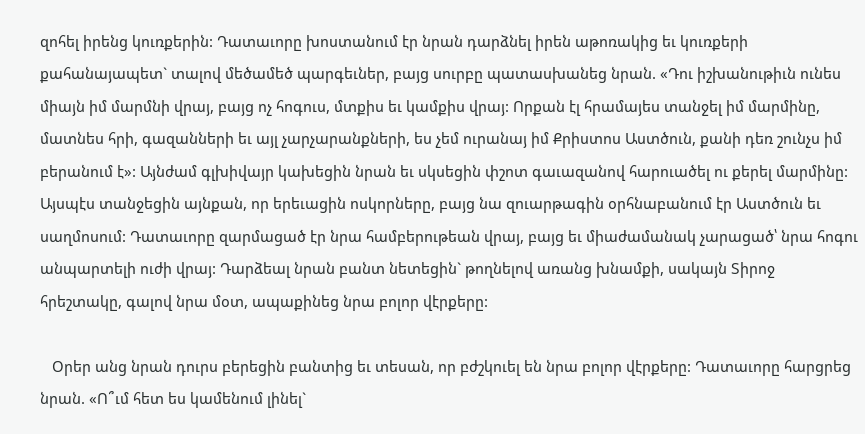զոհել իրենց կուռքերին: Դատաւորը խոստանում էր նրան դարձնել իրեն աթոռակից եւ կուռքերի քահանայապետ` տալով մեծամեծ պարգեւներ, բայց սուրբը պատասխանեց նրան. «Դու իշխանութիւն ունես միայն իմ մարմնի վրայ, բայց ոչ հոգուս, մտքիս եւ կամքիս վրայ: Որքան էլ հրամայես տանջել իմ մարմինը, մատնես հրի, գազանների եւ այլ չարչարանքների, ես չեմ ուրանայ իմ Քրիստոս Աստծուն, քանի դեռ շունչս իմ բերանում է»: Այնժամ գլխիվայր կախեցին նրան եւ սկսեցին փշոտ գաւազանով հարուածել ու քերել մարմինը: Այսպէս տանջեցին այնքան, որ երեւացին ոսկորները, բայց նա զուարթագին օրհնաբանում էր Աստծուն եւ սաղմոսում: Դատաւորը զարմացած էր նրա համբերութեան վրայ, բայց եւ միաժամանակ չարացած՝ նրա հոգու անպարտելի ուժի վրայ: Դարձեալ նրան բանտ նետեցին` թողնելով առանց խնամքի, սակայն Տիրոջ հրեշտակը, գալով նրա մօտ, ապաքինեց նրա բոլոր վէրքերը:

   Օրեր անց նրան դուրս բերեցին բանտից եւ տեսան, որ բժշկուել են նրա բոլոր վէրքերը: Դատաւորը հարցրեց նրան. «Ո՞ւմ հետ ես կամենում լինել`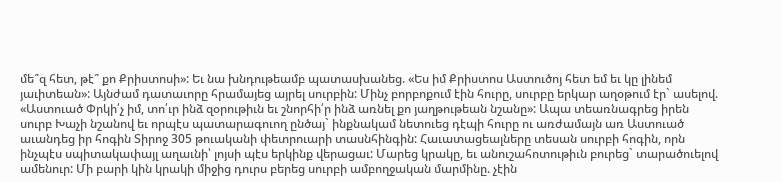մե՞զ հետ, թէ՞ քո Քրիստոսի»: Եւ նա խնդութեամբ պատասխանեց. «Ես իմ Քրիստոս Աստուծոյ հետ եմ եւ կը լինեմ յաւիտեան»: Այնժամ դատաւորը հրամայեց այրել սուրբին: Մինչ բորբոքում էին հուրը, սուրբը երկար աղօթում էր` ասելով. «Աստուած Փրկի՛չ իմ, տո՛ւր ինձ զօրութիւն եւ շնորհի՛ր ինձ առնել քո յաղթութեան նշանը»: Ապա տեառնագրեց իրեն սուրբ Խաչի նշանով եւ որպէս պատարագուող ընծայ` ինքնակամ նետուեց դէպի հուրը ու առժամայն առ Աստուած աւանդեց իր հոգին Տիրոջ 305 թուականի փետրուարի տասնհինգին: Հաւատացեալները տեսան սուրբի հոգին, որն ինչպէս սպիտակափայլ աղաւնի՝ լոյսի պէս երկինք վերացաւ: Մարեց կրակը, եւ անուշահոտութիւն բուրեց` տարածուելով ամենուր: Մի բարի կին կրակի միջից դուրս բերեց սուրբի ամբողջական մարմինը. չէին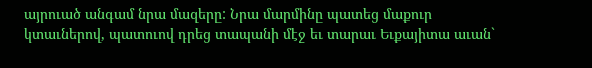այրուած անգամ նրա մազերը: Նրա մարմինը պատեց մաքուր կտաւներով, պատուով դրեց տապանի մէջ եւ տարաւ Եւքայիտա աւան`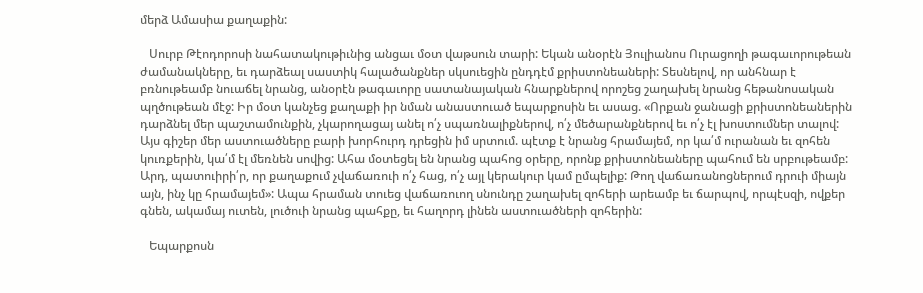մերձ Ամասիա քաղաքին:

   Սուրբ Թէոդորոսի նահատակութիւնից անցաւ մօտ վաթսուն տարի: Եկան անօրէն Յուլիանոս Ուրացողի թագաւորութեան ժամանակները, եւ դարձեալ սաստիկ հալածանքներ սկսուեցին ընդդէմ քրիստոնեաների: Տեսնելով, որ անհնար է բռնութեամբ նուաճել նրանց, անօրէն թագաւորը սատանայական հնարքներով որոշեց շաղախել նրանց հեթանոսական պղծութեան մէջ: Իր մօտ կանչեց քաղաքի իր նման անաստուած եպարքոսին եւ ասաց. «Որքան ջանացի քրիստոնեաներին դարձնել մեր պաշտամունքին, չկարողացայ անել ո՛չ սպառնալիքներով, ո՛չ մեծարանքներով եւ ո՛չ էլ խոստումներ տալով: Այս գիշեր մեր աստուածները բարի խորհուրդ դրեցին իմ սրտում. պէտք է նրանց հրամայեմ, որ կա՛մ ուրանան եւ զոհեն կուռքերին, կա՛մ էլ մեռնեն սովից: Ահա մօտեցել են նրանց պահոց օրերը, որոնք քրիստոնեաները պահում են սրբութեամբ: Արդ, պատուիրի՛ր, որ քաղաքում չվաճառուի ո՛չ հաց, ո՛չ այլ կերակուր կամ ըմպելիք: Թող վաճառանոցներում դրուի միայն այն, ինչ կը հրամայեմ»: Ապա հրաման տուեց վաճառուող սնունդը շաղախել զոհերի արեամբ եւ ճարպով, որպէսզի, ովքեր գնեն, ակամայ ուտեն, լուծուի նրանց պահքը, եւ հաղորդ լինեն աստուածների զոհերին:

   Եպարքոսն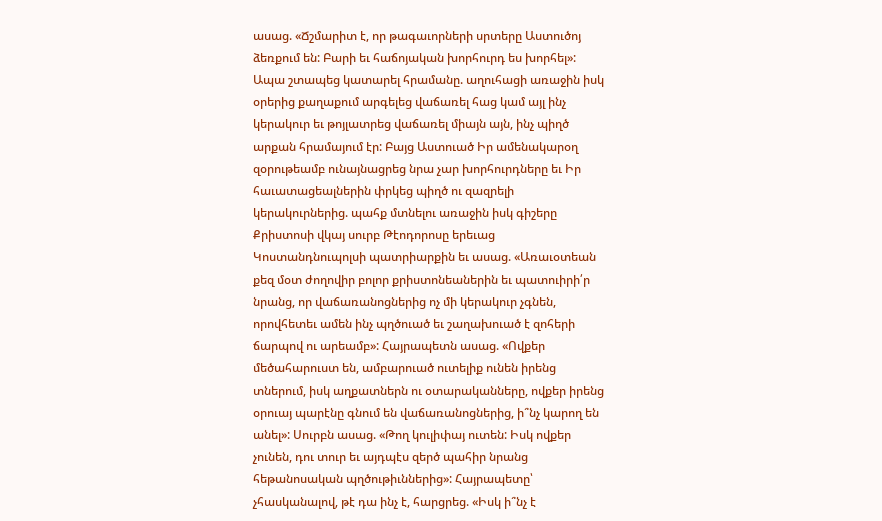ասաց. «Ճշմարիտ է, որ թագաւորների սրտերը Աստուծոյ ձեռքում են: Բարի եւ հաճոյական խորհուրդ ես խորհել»: Ապա շտապեց կատարել հրամանը. աղուհացի առաջին իսկ օրերից քաղաքում արգելեց վաճառել հաց կամ այլ ինչ կերակուր եւ թոյլատրեց վաճառել միայն այն, ինչ պիղծ արքան հրամայում էր: Բայց Աստուած Իր ամենակարօղ զօրութեամբ ունայնացրեց նրա չար խորհուրդները եւ Իր հաւատացեալներին փրկեց պիղծ ու զազրելի կերակուրներից. պահք մտնելու առաջին իսկ գիշերը Քրիստոսի վկայ սուրբ Թէոդորոսը երեւաց Կոստանդնուպոլսի պատրիարքին եւ ասաց. «Առաւօտեան քեզ մօտ ժողովիր բոլոր քրիստոնեաներին եւ պատուիրի՛ր նրանց, որ վաճառանոցներից ոչ մի կերակուր չգնեն, որովհետեւ ամեն ինչ պղծուած եւ շաղախուած է զոհերի ճարպով ու արեամբ»: Հայրապետն ասաց. «Ովքեր մեծահարուստ են, ամբարուած ուտելիք ունեն իրենց տներում, իսկ աղքատներն ու օտարականները, ովքեր իրենց օրուայ պարէնը գնում են վաճառանոցներից, ի՞նչ կարող են անել»: Սուրբն ասաց. «Թող կուլիփայ ուտեն: Իսկ ովքեր չունեն, դու տուր եւ այդպէս զերծ պահիր նրանց հեթանոսական պղծութիւններից»: Հայրապետը՝ չհասկանալով, թէ դա ինչ է, հարցրեց. «Իսկ ի՞նչ է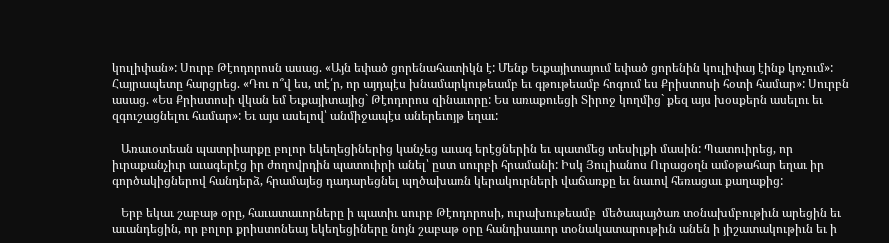կուլիփան»: Սուրբ Թէոդորոսն ասաց. «Այն եփած ցորենահատիկն է: Մենք Եւքայիտայում եփած ցորենին կուլիփայ էինք կոչում»: Հայրապետը հարցրեց. «Դու ո՞վ ես, տէ՛ր, որ այդպէս խնամարկութեամբ եւ գթութեամբ հոգում ես Քրիստոսի հօտի համար»: Սուրբն ասաց. «Ես Քրիստոսի վկան եմ Եւքայիտայից` Թէոդորոս զինաւորը: Ես առաքուեցի Տիրոջ կողմից` քեզ այս խօսքերն ասելու եւ զգուշացնելու համար»: Եւ այս ասելով՝ անմիջապէս աներեւոյթ եղաւ:

   Առաւօտեան պատրիարքը բոլոր եկեղեցիներից կանչեց աւագ երէցներին եւ պատմեց տեսիլքի մասին: Պատուիրեց, որ իւրաքանչիւր աւագերէց իր ժողովրդին պատուիրի անել՝ ըստ սուրբի հրամանի: Իսկ Յուլիանոս Ուրացօղն ամօթահար եղաւ իր գործակիցներով հանդերձ, հրամայեց դադարեցնել պղծախառն կերակուրների վաճառքը եւ նաւով հեռացաւ քաղաքից:

   Երբ եկաւ շաբաթ օրը, հաւատաւորները ի պատիւ սուրբ Թէոդորոսի, ուրախութեամբ  մեծապայծառ տօնախմբութիւն արեցին եւ աւանդեցին, որ բոլոր քրիստոնեայ եկեղեցիները նոյն շաբաթ օրը հանդիսաւոր տօնակատարութիւն անեն ի յիշատակութիւն եւ ի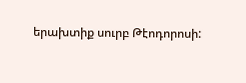երախտիք սուրբ Թէոդորոսի: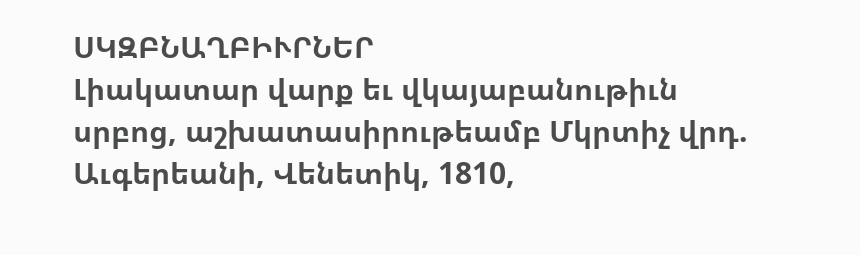ՍԿԶԲՆԱՂԲԻՒՐՆԵՐ
Լիակատար վարք եւ վկայաբանութիւն սրբոց, աշխատասիրութեամբ Մկրտիչ վրդ. Աւգերեանի, Վենետիկ, 1810,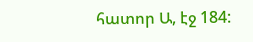հատոր Ա, էջ 184: